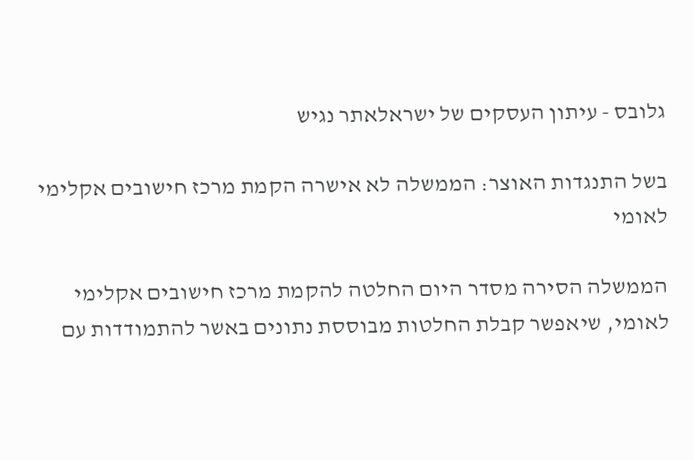גלובס - עיתון העסקים של ישראלאתר נגיש

בשל התנגדות האוצר: הממשלה לא אישרה הקמת מרכז חישובים אקלימי לאומי

הממשלה הסירה מסדר היום החלטה להקמת מרכז חישובים אקלימי לאומי, שיאפשר קבלת החלטות מבוססת נתונים באשר להתמודדות עם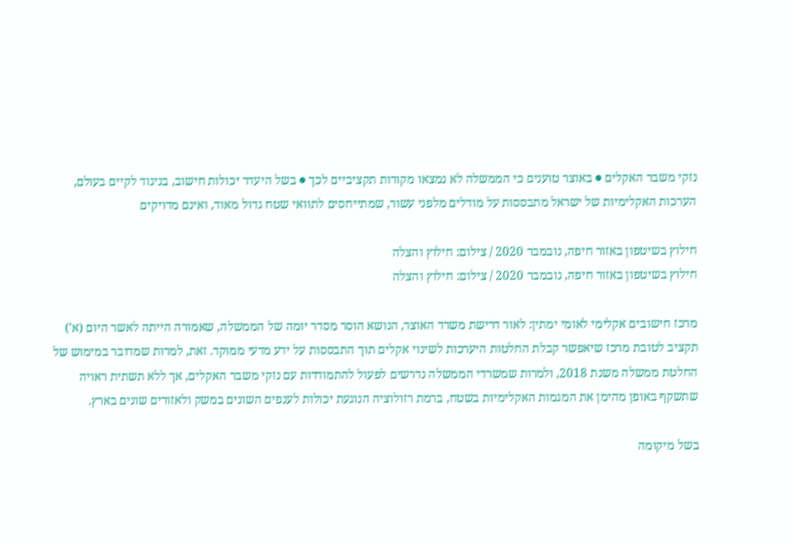נזקי משבר האקלים ● באוצר טוענים כי הממשלה לא נמצאו מקורות תקציביים לכך ● בשל היעדר יכולות חישוב, בניגוד לקיים בעולם, הערכות האקלימיות של ישראל מתבססות על מודלים מלפני עשור, שמתייחסים לתוואי שטח גדול מאוד, ואינם מדויקים

חילוץ בשיטפון באזור חיפה, נובמבר 2020 / צילום: חילוץ והצלה
חילוץ בשיטפון באזור חיפה, נובמבר 2020 / צילום: חילוץ והצלה

מרכז חישובים אקלימי לאומי ימתין: לאור דרישת משרד האוצר, הנושא הוסר מסדר יומה של הממשלה, שאמורה הייתה לאשר היום (א') תקציב לטובת מרכז שיאפשר קבלת החלטות היערכות לשינוי אקלים תוך התבססות על ידע מדעי ממוקד. זאת, למרות שמדובר במימוש של החלטת ממשלה משנת 2018, ולמרות שמשרדי הממשלה נדרשים לפעול להתמודדות עם נזקי משבר האקלים, אך ללא תשתית ראויה שתשקף באופן מהימן את המגמות האקלימיות בשטח, ברמת רזולוציה הנוגעת יכולות לענפים השונים במשק ולאזורים שונים בארץ.

בשל מיקומה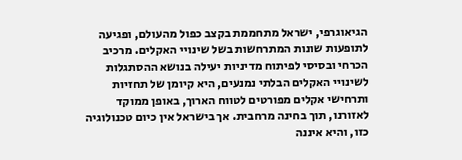הגיאוגרפי, ישראל מתחממת בקצב כפול מהעולם, ופגיעה לתופעות שונות המתרחשות בשל שינויי האקלים. מרכיב הכרחי ובסיסי לפיתוח מדיניות יעילה בנושא ההסתגלות לשינויי האקלים הבלתי נמנעים, היא קיומן של תחזיות ותרחישי אקלים מפורטים לטווח הארוך, באופן ממוקד לאזורנו, תוך בחינה מרחבית. אך בישראל אין כיום טכנולוגיה כזו, והיא איננה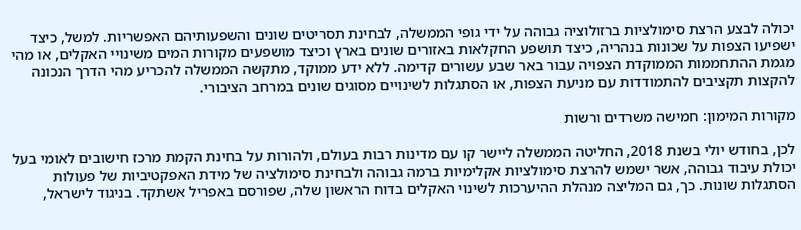יכולה לבצע הרצת סימולציות ברזולוציה גבוהה על ידי גופי הממשלה, לבחינת תסריטים שונים והשפעותיהם האפשריות. למשל, כיצד ישפיעו הצפות על שכונות בנהריה, כיצד תושפע החקלאות באזורים שונים בארץ וכיצד מושפעים מקורות המים משינויי האקלים, או מהי מגמת ההתחממות הממוקדת הצפויה עבור באר שבע עשורים קדימה. ללא ידע ממוקד, מתקשה הממשלה להכריע מהי הדרך הנכונה להקצות תקציבים להתמודדות עם מניעת הצפות, או הסתגלות לשינויים מסוגים שונים במרחב הציבורי.

מקורות המימון: חמישה משרדים ורשות

לכן, בחודש יולי בשנת 2018, החליטה הממשלה ליישר קו עם מדינות רבות בעולם, ולהורות על בחינת הקמת מרכז חישובים לאומי בעל יכולת עיבוד גבוהה, אשר ישמש להרצת סימולציות אקלימיות ברמה גבוהה ולבחינת סימולציה של מידת האפקטיביות של פעולות הסתגלות שונות. כך, גם המליצה מנהלת ההיערכות לשינוי האקלים בדוח הראשון שלה, שפורסם באפריל אשתקד. בניגוד לישראל,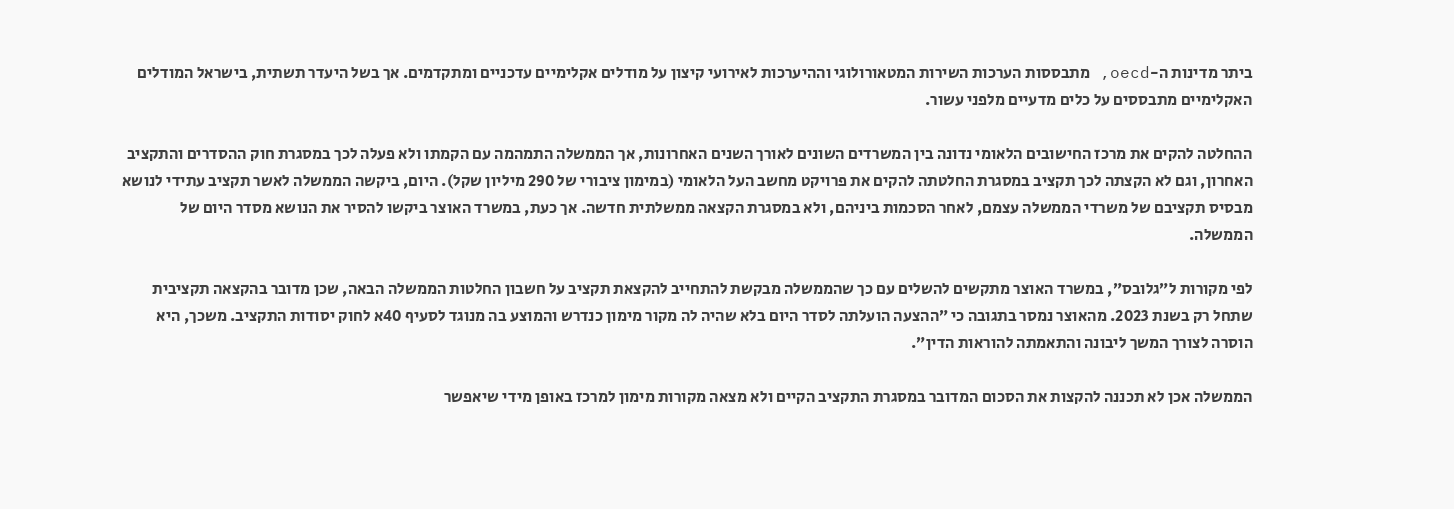ביתר מדינות ה-oecd, מתבססות הערכות השירות המטאורולוגי וההיערכות לאירועי קיצון על מודלים אקלימיים עדכניים ומתקדמים. אך בשל היעדר תשתית, בישראל המודלים האקלימיים מתבססים על כלים מדעיים מלפני עשור.

ההחלטה להקים את מרכז החישובים הלאומי נדונה בין המשרדים השונים לאורך השנים האחרונות, אך הממשלה התמהמה עם הקמתו ולא פעלה לכך במסגרת חוק ההסדרים והתקציב האחרון, וגם לא הקצתה לכך תקציב במסגרת החלטתה להקים את פרויקט מחשב העל הלאומי (במימון ציבורי של 290 מיליון שקל). היום, ביקשה הממשלה לאשר תקציב עתידי לנושא מבסיס תקציבם של משרדי הממשלה עצמם, לאחר הסכמות ביניהם, ולא במסגרת הקצאה ממשלתית חדשה. אך כעת, במשרד האוצר ביקשו להסיר את הנושא מסדר היום של הממשלה.

לפי מקורות ל״גלובס״, במשרד האוצר מתקשים להשלים עם כך שהממשלה מבקשת להתחייב להקצאת תקציב על חשבון החלטות הממשלה הבאה, שכן מדובר בהקצאה תקציבית שתחל רק בשנת 2023. מהאוצר נמסר בתגובה כי ״ההצעה הועלתה לסדר היום בלא שהיה לה מקור מימון כנדרש והמוצע בה מנוגד לסעיף 40א לחוק יסודות התקציב. משכך, היא הוסרה לצורך המשך ליבונה והתאמתה להוראות הדין״.

הממשלה אכן לא תכננה להקצות את הסכום המדובר במסגרת התקציב הקיים ולא מצאה מקורות מימון למרכז באופן מידי שיאפשר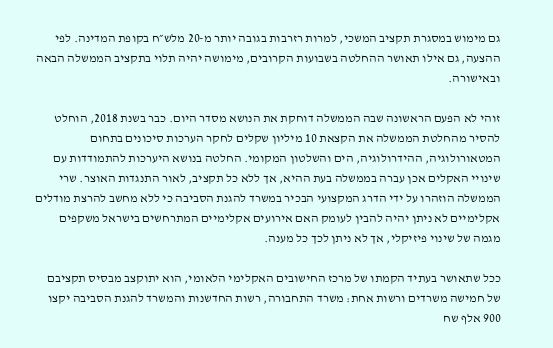גם מימוש במסגרת תקציב המשכי, למרות רזרבות בגובה יותר מ-20 מלש״ח בקופת המדינה. לפי ההצעה, גם אילו תאושר ההחלטה בשבועות הקרובים, מימושה יהיה תלוי בתקציב הממשלה הבאה ובאישורה.

זוהי לא הפעם הראשונה שבה הממשלה דוחקת את הנושא מסדר היום. כבר בשנת 2018, הוחלט להסיר מהחלטת הממשלה את הקצאת 10 מיליון שקלים לחקר הערכות סיכונים בתחום המטאורולוגיה, ההידרולוגיה, הים והשלטון המקומי. החלטה בנושא היערכות להתמודדות עם שינויי האקלים אכן עברה בממשלה בעת ההיא, אך ללא כל תקציב, לאור התנגדות האוצר. שרי הממשלה הוזהרו על ידי הדרג המקצועי הבכיר במשרד להגנת הסביבה כי ללא מחשב להרצת מודלים אקלימיים לא ניתן יהיה להבין לעומק האם אירועים אקלימיים המתרחשים בישראל משקפים מגמה של שינוי פיזיקלי, אך לא ניתן לכך כל מענה.

ככל שתאושר בעתיד הקמתו של מרכז החישובים האקלימי הלאומי, הוא יתוקצב מבסיס תקציבם של חמישה משרדים ורשות אחת: משרד התחבורה, רשות החדשנות והמשרד להגנת הסביבה יקצו 900 אלף שח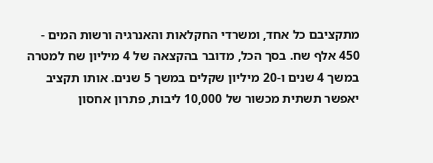מתקציבם כל אחד, ומשרדי החקלאות והאנרגיה ורשות המים - 450 אלף שח. בסך הכל, מדובר בהקצאה של 4 מיליון שח למטרה במשך 4 שנים ו-20 מיליון שקלים במשך 5 שנים. אותו תקציב יאפשר תשתית מכשור של 10,000 ליבות, פתרון אחסון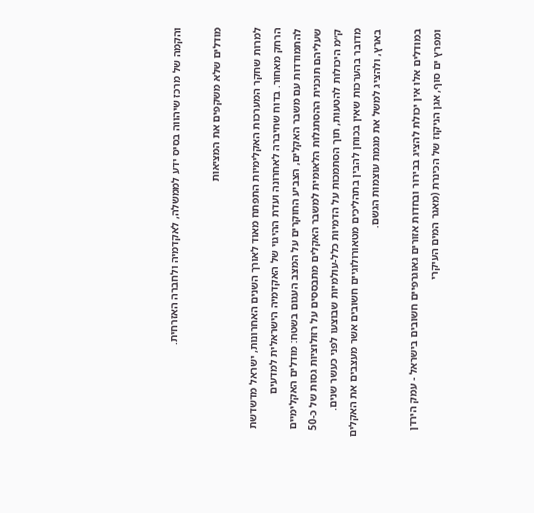והקמה של מרכז שיהווה בסיס ידע לממשלה, לאקדמיה ולחברה האזרחית.

מודלים שלא משקפים את המציאות

למרות שחקר המערכות האקלימיות התפתח מאוד לאורך השנים האחרונות, ישראל מדשדשת הרחק מאחור. בדוח שחיברה לאחרונה ועדת ההיגוי של האקדמיה הישראלית למדעים להתמודדות עם משבר האקלים, הצביע החוקרים על המצב העגום בשטח: מודלים האקלימיים שעליהם תוכנית ההסתגלות הלאומית למשבר האקלים מתבססים על רזולוציות גסות של כ-50 ק״מ היכולות להטעות, תוך הסתמכות על הדמיות כלל-עולמיות שבוצעו לפני כעשר שנים. מדובר בהערכות שאין בכוחן להבין בתהליכים מטאורולוגיים חשובים אשר מעצבים את האקלים בארץ, ולהציג למשל את מגמת עוצמות הגשם.

במודלים אלו אין יכולת להציג בבירור ובחדות אזורים גאוגרפיים חשובים בישראל - עמק הירדן ומפרץ ים סוף, אגן הניקוז של הכינרת (מאגר המים העיקרי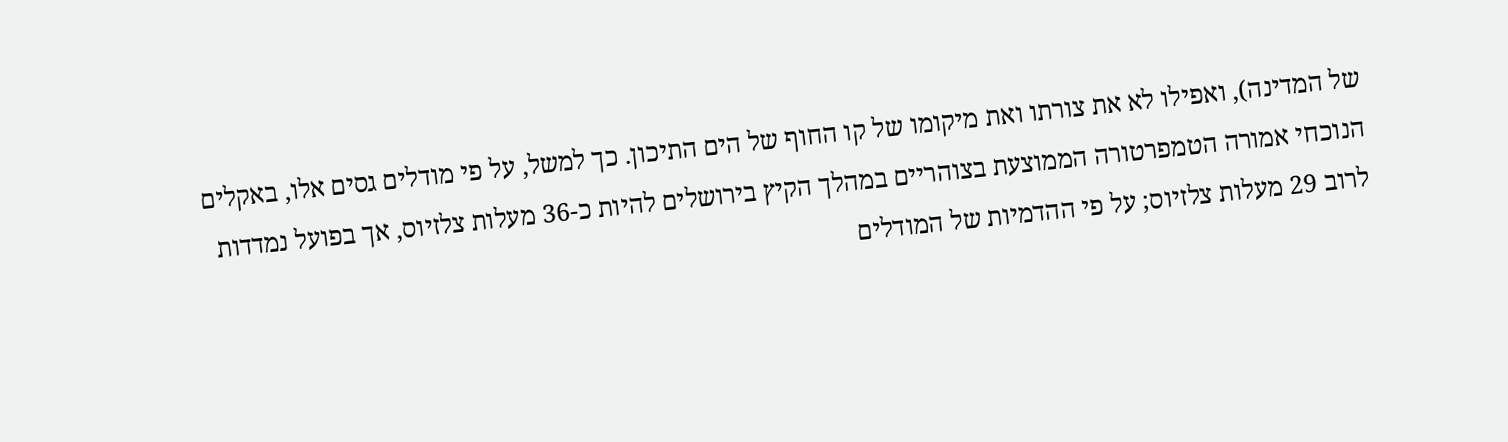של המדינה), ואפילו לא את צורתו ואת מיקומו של קו החוף של הים התיכון. כך למשל, על פי מודלים גסים אלו, באקלים הנוכחי אמורה הטמפרטורה הממוצעת בצוהריים במהלך הקיץ בירושלים להיות כ-36 מעלות צלזיוס, אך בפועל נמדדות לרוב 29 מעלות צלזיוס; על פי ההדמיות של המודלים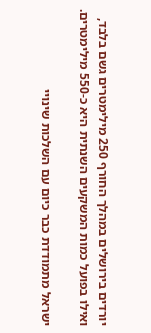יורדים בירושלים במהלך החורף 250 מילימטרים גשם בלבד, ואילו בפועל כמות המשקעים השנתית היא כ-550 מילימטרים.

ישראל מתמודדת כבר כיום עם השלכות שינויי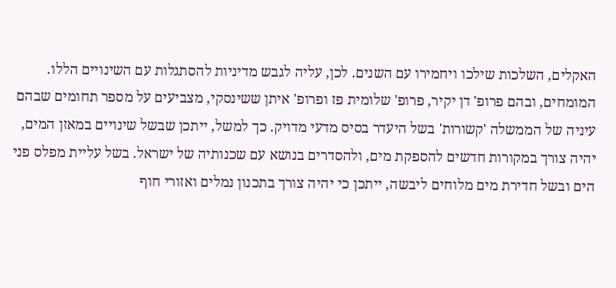האקלים, השלכות שילכו ויחמירו עם השנים. לכן, עליה לגבש מדיניות להסתגלות עם השינויים הללו. המומחים, ובהם פרופ' דן יקיר, פרופ' שלומית פז ופרופ' איתן ששינסקי, מצביעים על מספר תחומים שבהם עיניה של הממשלה 'קשורות' בשל היעדר בסיס מדעי מדויק. כך למשל, ייתכן שבשל שינויים במאזן המים, יהיה צורך במקורות חדשים להספקת מים, ולהסדרים בנושא עם שכנותיה של ישראל. בשל עליית מפלס פני הים ובשל חדירת מים מלוחים ליבשה, ייתכן כי יהיה צורך בתכנון נמלים ואזורי חוף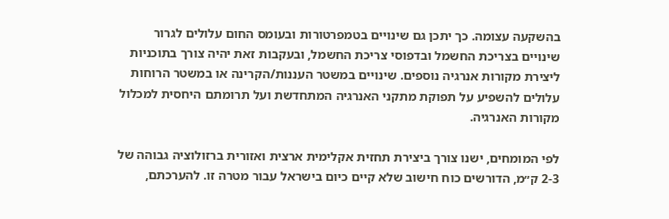בהשקעה עצומה. כך יתכן גם שינויים בטמפרטורות ובעומס החום עלולים לגרור שינויים בצריכת החשמל ובדפוסי צריכת החשמל, ובעקבות זאת יהיה צורך בתוכניות ליצירת מקורות אנרגיה נוספים. שינויים במשטר העננות/הקרינה או במשטר הרוחות עלולים להשפיע על תפוקת מתקני האנרגיה המתחדשת ועל תרומתם היחסית למכלול מקורות האנרגיה.

לפי המומחים, ישנו צורך ביצירת תחזית אקלימית ארצית ואזורית ברזולוציה גבוהה של 2-3 ק״מ, הדורשים כוח חישוב שלא קיים כיום בישראל עבור מטרה זו. להערכתם,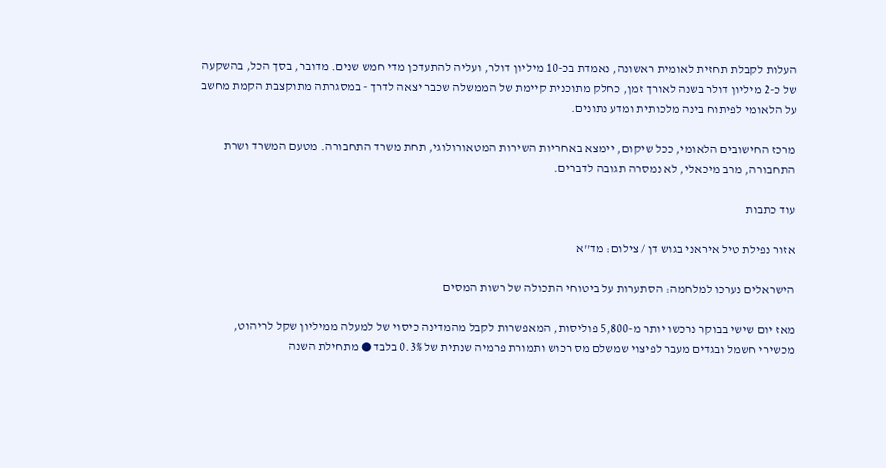העלות לקבלת תחזית לאומית ראשונה, נאמדת בכ-10 מיליון דולר, ועליה להתעדכן מדי חמש שנים. מדובר, בסך הכל, בהשקעה של כ-2 מיליון דולר בשנה לאורך זמן, כחלק מתוכנית קיימת של הממשלה שכבר יצאה לדרך - במסגרתה מתוקצבת הקמת מחשב על הלאומי לפיתוח בינה מלכותית ומדע נתונים.

מרכז החישובים הלאומי, ככל שיקום, יימצא באחריות השירות המטאורולוגי, תחת משרד התחבורה. מטעם המשרד ושרת התחבורה, מרב מיכאלי, לא נמסרה תגובה לדברים.

עוד כתבות

אזור נפילת טיל איראני בגוש דן / צילום: מד''א

הישראלים נערכו למלחמה: הסתערות על ביטוחי התכולה של רשות המסים

מאז יום שישי בבוקר נרכשו יותר מ-5,800 פוליסות, המאפשרות לקבל מהמדינה כיסוי של למעלה ממיליון שקל לריהוט, מכשירי חשמל ובגדים מעבר לפיצוי שמשלם מס רכוש ותמורת פרמיה שנתית של 0.3% בלבד ● מתחילת השנה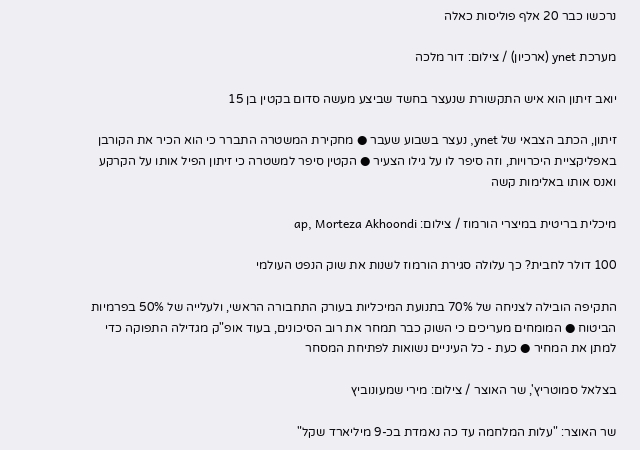נרכשו כבר 20 אלף פוליסות כאלה

מערכת ynet (ארכיון) / צילום: דור מלכה

יואב זיתון הוא איש התקשורת שנעצר בחשד שביצע מעשה סדום בקטין בן 15

זיתון, הכתב הצבאי של ynet, נעצר בשבוע שעבר ● מחקירת המשטרה התברר כי הוא הכיר את הקורבן באפליקציית היכרויות, וזה סיפר לו על גילו הצעיר ● הקטין סיפר למשטרה כי זיתון הפיל אותו על הקרקע ואנס אותו באלימות קשה

מיכלית בריטית במיצרי הורמוז / צילום: ap, Morteza Akhoondi

100 דולר לחבית? כך עלולה סגירת הורמוז לשנות את שוק הנפט העולמי

התקיפה הובילה לצניחה של 70% בתנועת המיכליות בעורק התחבורה הראשי, ולעלייה של 50% בפרמיות הביטוח ● המומחים מעריכים כי השוק כבר תמחר את רוב הסיכונים, בעוד אופ"ק מגדילה התפוקה כדי למתן את המחיר ● כעת - כל העיניים נשואות לפתיחת המסחר

בצלאל סמוטריץ', שר האוצר / צילום: מירי שמעונוביץ

שר האוצר: "עלות המלחמה עד כה נאמדת בכ-9 מיליארד שקל"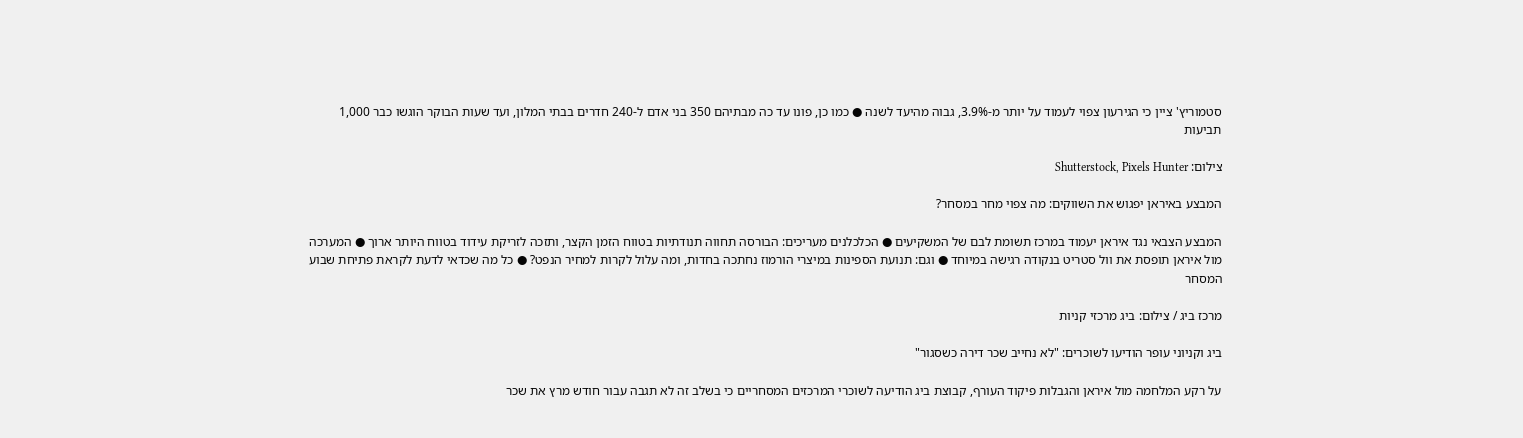סטמוריץ' ציין כי הגירעון צפוי לעמוד על יותר מ-3.9%, גבוה מהיעד לשנה ● כמו כן, פונו עד כה מבתיהם 350 בני אדם ל-240 חדרים בבתי המלון, ועד שעות הבוקר הוגשו כבר 1,000 תביעות

צילום: Shutterstock, Pixels Hunter

המבצע באיראן יפגוש את השווקים: מה צפוי מחר במסחר?

המבצע הצבאי נגד איראן יעמוד במרכז תשומת לבם של המשקיעים ● הכלכלנים מעריכים: הבורסה תחווה תנודתיות בטווח הזמן הקצר, ותזכה לזריקת עידוד בטווח היותר ארוך ● המערכה מול איראן תופסת את וול סטריט בנקודה רגישה במיוחד ● וגם: תנועת הספינות במיצרי הורמוז נחתכה בחדות, ומה עלול לקרות למחיר הנפט? ● כל מה שכדאי לדעת לקראת פתיחת שבוע המסחר

מרכז ביג / צילום: ביג מרכזי קניות

ביג וקניוני עופר הודיעו לשוכרים: "לא נחייב שכר דירה כשסגור"

על רקע המלחמה מול איראן והגבלות פיקוד העורף, קבוצת ביג הודיעה לשוכרי המרכזים המסחריים כי בשלב זה לא תגבה עבור חודש מרץ את שכר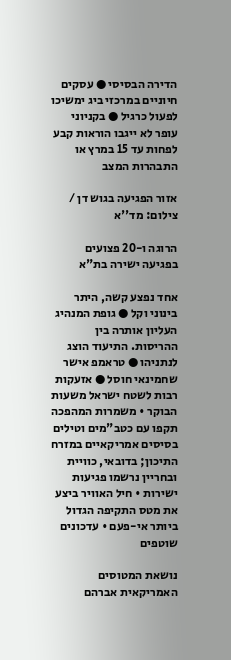הדירה הבסיסי ● עסקים חיוניים במרכזי ביג ימשיכו לפעול כרגיל ● בקניוני עופר לא ייגבו הוראות קבע לפחות עד 15 במרץ או התבהרות המצב

אזור הפגיעה בגוש דן / צילום: מד''א

הרוגה ו-20 פצועים בפגיעה ישירה בת"א

אחד נפצע קשה, היתר בינוני וקל ● גופת המנהיג העליון אותרה בין ההריסות. התיעוד הוצג לנתניהו ● טראמפ אישר שחמינאי חוסל ● אזעקות רבות לשטח ישראל משעות הבוקר • משמרות המהפכה תקפו עם כטב"מים וטילים בסיסים אמריקאיים במזרח התיכון; בדובאי, כוויית ובחריין נרשמו פגיעות ישירות • חיל האוויר ביצע את מטס התקיפה הגדול ביותר אי-פעם • עדכונים שוטפים

נושאת המטוסים האמריקאית אברהם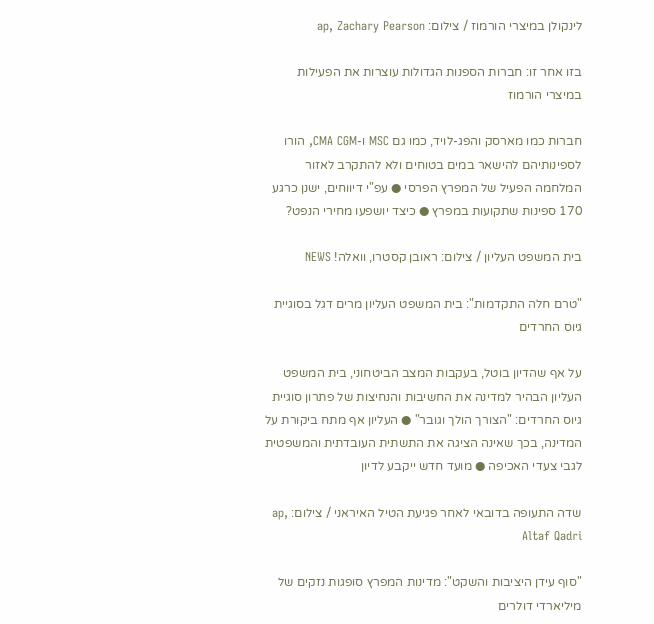לינקולן במיצרי הורמוז / צילום: ap, Zachary Pearson

בזו אחר זו: חברות הספנות הגדולות עוצרות את הפעילות במיצרי הורמוז

חברות כמו מארסק והפג-לויד, כמו גם MSC ו-CMA CGM, הורו לספינותיהם להישאר במים בטוחים ולא להתקרב לאזור המלחמה הפעיל של המפרץ הפרסי ● עפ"י דיווחים, ישנן כרגע 170 ספינות שתקועות במפרץ ● כיצד יושפעו מחירי הנפט?

בית המשפט העליון / צילום: ראובן קסטרו, וואלה! NEWS

"טרם חלה התקדמות": בית המשפט העליון מרים דגל בסוגיית גיוס החרדים

על אף שהדיון בוטל, בעקבות המצב הביטחוני, בית המשפט העליון הבהיר למדינה את החשיבות והנחיצות של פתרון סוגיית גיוס החרדים: "הצורך הולך וגובר" ● העליון אף מתח ביקורת על המדינה, בכך שאינה הציגה את התשתית העובדתית והמשפטית לגבי צעדי האכיפה ● מועד חדש ייקבע לדיון

שדה התעופה בדובאי לאחר פגיעת הטיל האיראני / צילום: ap, Altaf Qadri

"סוף עידן היציבות והשקט": מדינות המפרץ סופגות נזקים של מיליארדי דולרים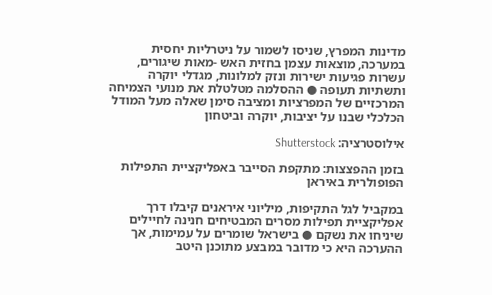מדינות המפרץ, שניסו לשמור על ניטרליות יחסית במערכה, מוצאות עצמן בחזית האש -מאות שיגורים, עשרות פגיעות ישירות ונזק למלונות, מגדלי יוקרה ותשתיות תעופה ● ההסלמה מטלטלת את מנועי הצמיחה המרכזיים של המפרציות ומציבה סימן שאלה מעל המודל הכלכלי שבנו על יציבות, יוקרה וביטחון

אילוסטרציה: Shutterstock

בזמן ההפצצות: מתקפת הסייבר באפליקציית התפילות הפופולרית באיראן

במקביל לגל התקיפות, מיליוני איראנים קיבלו דרך אפליקציית תפילות מסרים המבטיחים חנינה לחיילים שיניחו את נשקם ● בישראל שומרים על עמימות, אך ההערכה היא כי מדובר במבצע מתוכנן היטב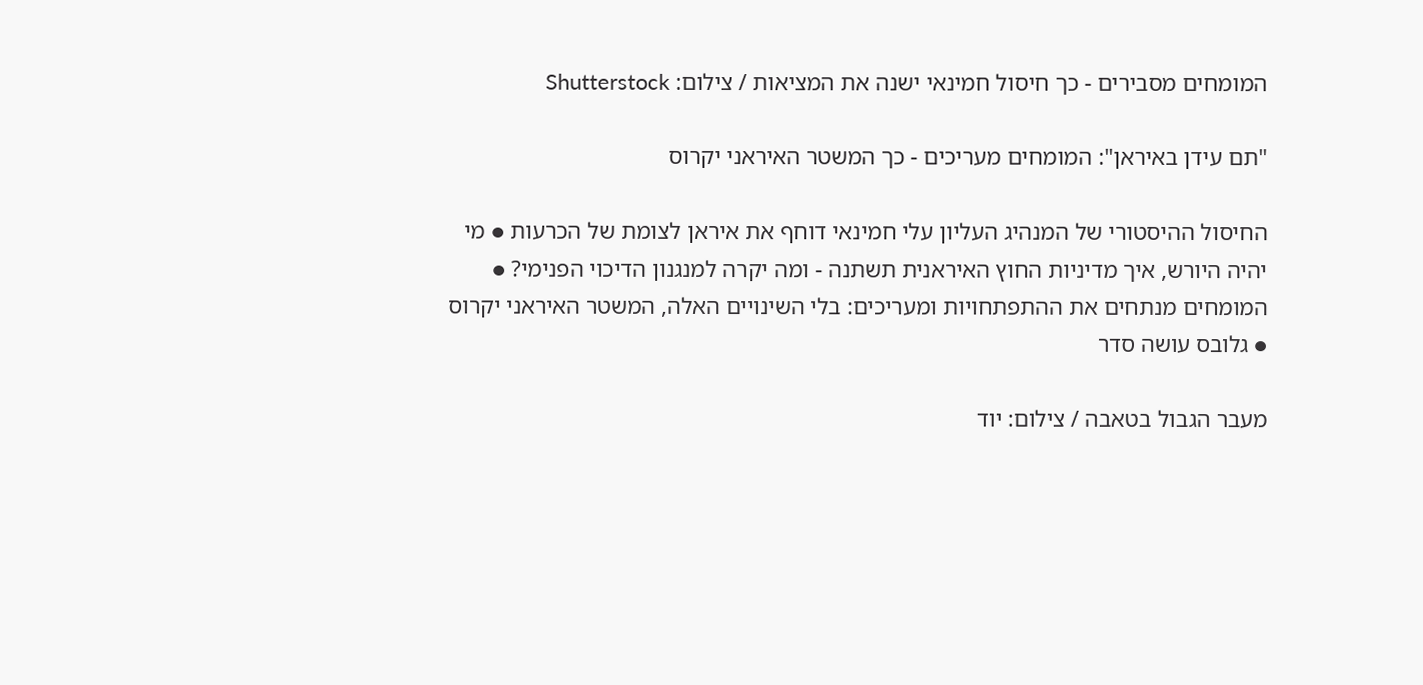המומחים מסבירים - כך חיסול חמינאי ישנה את המציאות / צילום: Shutterstock

"תם עידן באיראן": המומחים מעריכים - כך המשטר האיראני יקרוס

החיסול ההיסטורי של המנהיג העליון עלי חמינאי דוחף את איראן לצומת של הכרעות ● מי יהיה היורש, איך מדיניות החוץ האיראנית תשתנה - ומה יקרה למנגנון הדיכוי הפנימי? ● המומחים מנתחים את ההתפתחויות ומעריכים: בלי השינויים האלה, המשטר האיראני יקרוס ● גלובס עושה סדר

מעבר הגבול בטאבה / צילום: יוד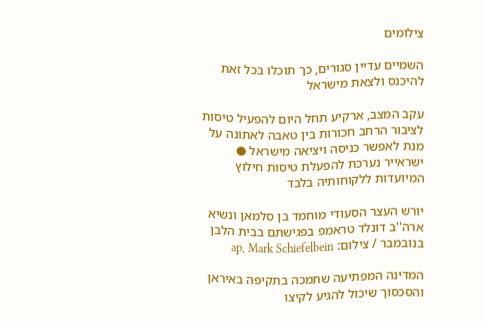צילומים

השמיים עדיין סגורים, כך תוכלו בכל זאת להיכנס ולצאת מישראל

עקב המצב, ארקיע תחל היום להפעיל טיסות לציבור הרחב חכורות בין טאבה לאתונה על מנת לאפשר כניסה ויציאה מישראל ● ישראייר נערכת להפעלת טיסות חילוץ המיועדות ללקוחותיה בלבד

יורש העצר הסעודי מוחמד בן סלמאן ונשיא ארה''ב דונלד טראמפ בפגישתם בבית הלבן בנובמבר / צילום: ap, Mark Schiefelbein

המדינה המפתיעה שתמכה בתקיפה באיראן והסכסוך שיכול להגיע לקיצו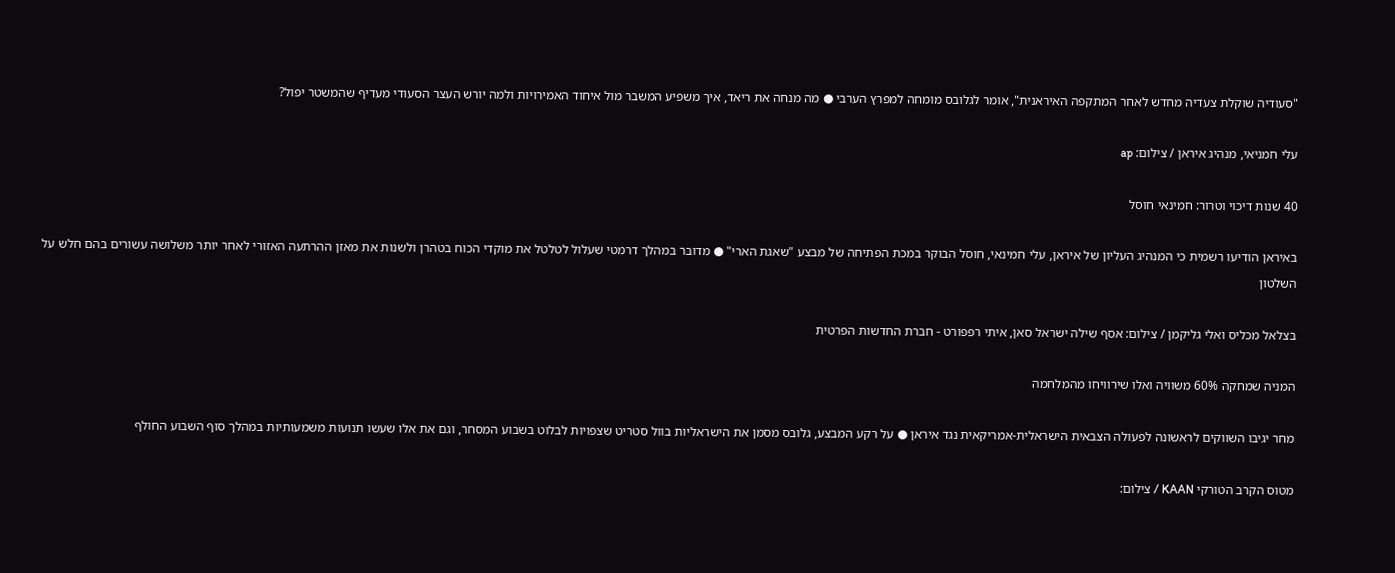"סעודיה שוקלת צעדיה מחדש לאחר המתקפה האיראנית", אומר לגלובס מומחה למפרץ הערבי ● מה מנחה את ריאד, איך משפיע המשבר מול איחוד האמירויות ולמה יורש העצר הסעודי מעדיף שהמשטר יפול?

עלי חמניאי, מנהיג איראן / צילום: ap

40 שנות דיכוי וטרור: חמינאי חוסל

באיראן הודיעו רשמית כי המנהיג העליון של איראן, עלי חמינאי, חוסל הבוקר במכת הפתיחה של מבצע "שאגת הארי" ● מדובר במהלך דרמטי שעלול לטלטל את מוקדי הכוח בטהרן ולשנות את מאזן ההרתעה האזורי לאחר יותר משלושה עשורים בהם חלש על השלטון

בצלאל מכליס ואלי גליקמן / צילום: אסף שילה ישראל סאן, איתי רפפורט - חברת החדשות הפרטית

המניה שמחקה 60% משוויה ואלו שירוויחו מהמלחמה

מחר יגיבו השווקים לראשונה לפעולה הצבאית הישראלית-אמריקאית נגד איראן ● על רקע המבצע, גלובס מסמן את הישראליות בוול סטריט שצפויות לבלוט בשבוע המסחר, וגם את אלו שעשו תנועות משמעותיות במהלך סוף השבוע החולף

מטוס הקרב הטורקי KAAN / צילום: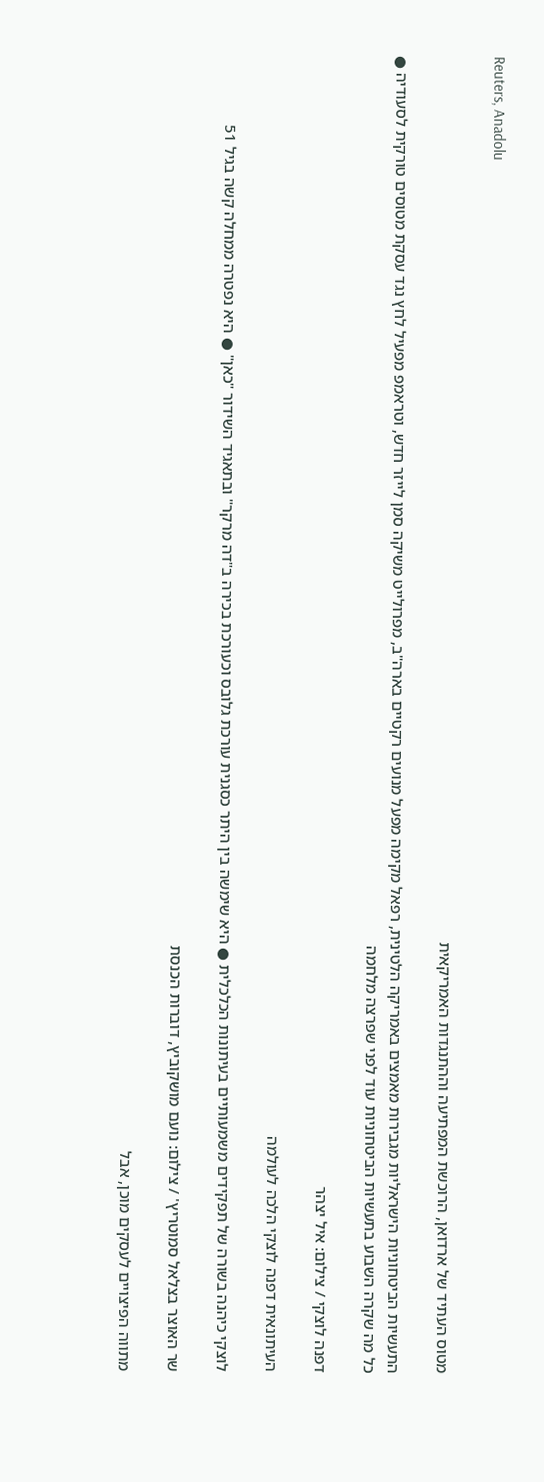Reuters, Anadolu

מטוס העתיד של ארדואן, הרוכשת המפתיעה וההתנגדות האמריקאית

התעשיות הביטחוניות הישראליות מגבירות מאמצים באמריקה הלטינית, רפאל מקימה מפעל מנועים רקטיים בארה"ב, מפרולייט משיקה סמן לייזר חדש, וטראמפ מפעיל לחץ נגד עסקת מטוסים טורקית לסעודיה ● כל מה שקרה השבוע בתעשיות הביטחוניות עוד לפני שפרצה מלחמה

דפנה לוצקי / צילום: איל יצהר

העיתונאית דפנה לוצקי הלכה לעולמה

לוצקי כיהנה בשורה של תפקידים משמעותיים בעיתונות הכלכלית ● היא שימשה בין היתר כסגנית עורכת גלובס וכעורכת בכירה ב"דה מרקר" ובתאגיד השידור "כאן" ● היא נפטרה ממחלה קשה בגיל 51

שר האוצר בצלאל סמוטריץ' / צילום: נועם מושקוביץ, דוברות הכנסת

מתווה הפיצויים לעסקים מוכן, אבל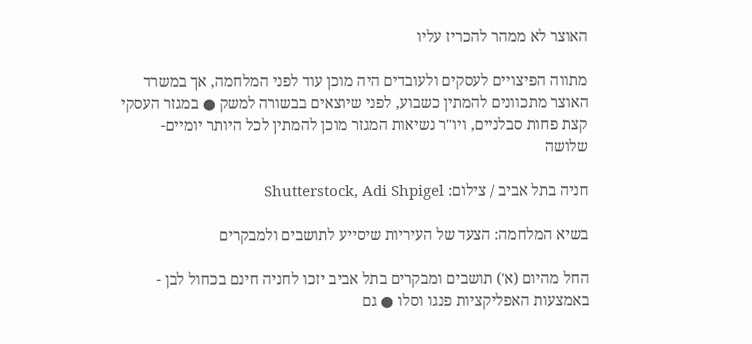האוצר לא ממהר להכריז עליו

מתווה הפיצויים לעסקים ולעובדים היה מוכן עוד לפני המלחמה, אך במשרד האוצר מתכוונים להמתין כשבוע, לפני שיוצאים בבשורה למשק ● במגזר העסקי קצת פחות סבלניים, ויו"ר נשיאות המגזר מוכן להמתין לכל היותר יומיים-שלושה

חניה בתל אביב / צילום: Shutterstock, Adi Shpigel

בשיא המלחמה: הצעד של העיריות שיסייע לתושבים ולמבקרים

החל מהיום (א') תושבים ומבקרים בתל אביב יזכו לחניה חינם בכחול לבן - באמצעות האפליקציות פנגו וסלו ● גם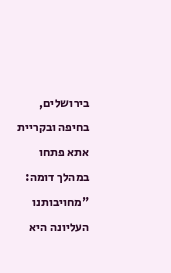בירושלים, בחיפה ובקריית אתא פתחו במהלך דומה: "מחויבותנו העליונה היא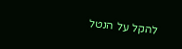להקל על הנטל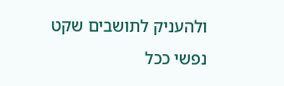ולהעניק לתושבים שקט נפשי ככל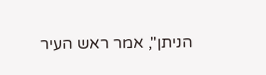הניתן", אמר ראש העיר